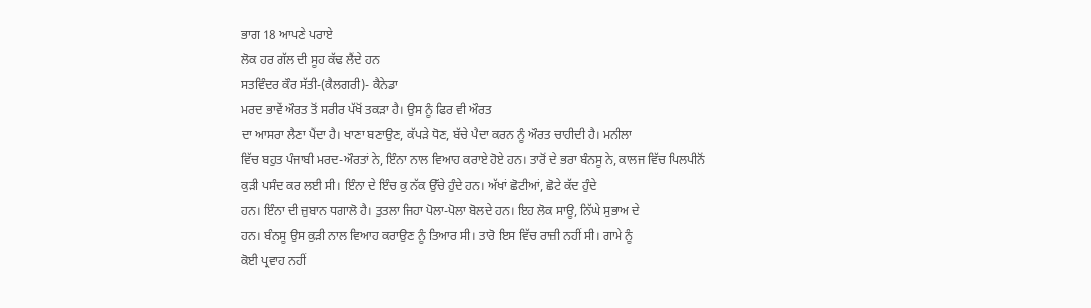ਭਾਗ 18 ਆਪਣੇ ਪਰਾਏ
ਲੋਕ ਹਰ ਗੱਲ ਦੀ ਸੂਹ ਕੱਢ ਲੈਂਦੇ ਹਨ
ਸਤਵਿੰਦਰ ਕੌਰ ਸੱਤੀ-(ਕੈਲਗਰੀ)- ਕੈਨੇਡਾ
ਮਰਦ ਭਾਵੇਂ ਔਰਤ ਤੋਂ ਸਰੀਰ ਪੱਖੋਂ ਤਕੜਾ ਹੈ। ਉਸ ਨੂੰ ਫਿਰ ਵੀ ਔਰਤ
ਦਾ ਆਸਰਾ ਲੈਣਾ ਪੈਂਦਾ ਹੈ। ਖਾਣਾ ਬਣਾਉਣ, ਕੱਪੜੇ ਧੋਣ, ਬੱਚੇ ਪੈਦਾ ਕਰਨ ਨੂੰ ਔਰਤ ਚਾਹੀਦੀ ਹੈ। ਮਨੀਲਾ
ਵਿੱਚ ਬਹੁਤ ਪੰਜਾਬੀ ਮਰਦ-ਔਰਤਾਂ ਨੇ, ਇੰਨਾ ਨਾਲ ਵਿਆਹ ਕਰਾਏ ਹੋਏ ਹਨ। ਤਾਰੋਂ ਦੇ ਭਰਾ ਬੰਨਸੂ ਨੇ, ਕਾਲਜ ਵਿੱਚ ਪਿਲਪੀਨੋਂ
ਕੁੜੀ ਪਸੰਦ ਕਰ ਲਈ ਸੀ। ਇੰਨਾ ਦੇ ਇੰਚ ਕੁ ਨੱਕ ਉੱਚੇ ਹੁੰਦੇ ਹਨ। ਅੱਖਾਂ ਛੋਟੀਆਂ, ਛੋਟੇ ਕੱਦ ਹੁੰਦੇ
ਹਨ। ਇੰਨਾ ਦੀ ਜ਼ੁਬਾਨ ਧਗਾਲੋ ਹੈ। ਤੁਤਲਾ ਜਿਹਾ ਪੋਲਾ-ਪੋਲਾ ਬੋਲਦੇ ਹਨ। ਇਹ ਲੋਕ ਸਾਊ, ਨਿੱਘੇ ਸੁਭਾਅ ਦੇ
ਹਨ। ਬੰਨਸੂ ਉਸ ਕੁੜੀ ਨਾਲ ਵਿਆਹ ਕਰਾਉਣ ਨੂੰ ਤਿਆਰ ਸੀ। ਤਾਰੋ ਇਸ ਵਿੱਚ ਰਾਜ਼ੀ ਨਹੀਂ ਸੀ। ਗਾਮੇ ਨੂੰ
ਕੋਈ ਪ੍ਰਵਾਹ ਨਹੀਂ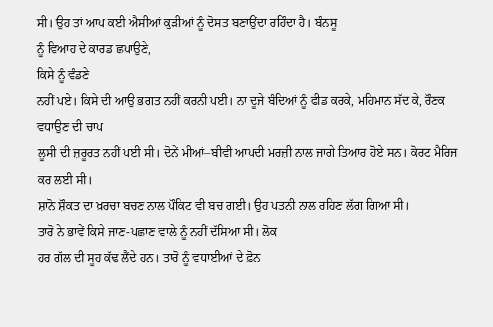ਸੀ। ਉਹ ਤਾਂ ਆਪ ਕਈ ਐਸੀਆਂ ਕੁੜੀਆਂ ਨੂੰ ਦੋਸਤ ਬਣਾਉਂਦਾ ਰਹਿੰਦਾ ਹੈ। ਬੰਨਸੂ
ਨੂੰ ਵਿਆਹ ਦੇ ਕਾਰਡ ਛਪਾਉਣੇ,
ਕਿਸੇ ਨੂੰ ਵੰਡਣੇ
ਨਹੀਂ ਪਏ। ਕਿਸੇ ਦੀ ਆਉ ਭਗਤ ਨਹੀਂ ਕਰਨੀ ਪਈ। ਨਾ ਦੂਜੇ ਬੰਦਿਆਂ ਨੂੰ ਫੀਡ ਕਰਕੇ, ਮਹਿਮਾਨ ਸੱਦ ਕੇ, ਰੌਣਕ ਵਧਾਉਣ ਦੀ ਚਾਪ
ਲੂਸੀ ਦੀ ਜ਼ਰੂਰਤ ਨਹੀਂ ਪਈ ਸੀ। ਦੋਨੇਂ ਮੀਆਂ–ਬੀਵੀ ਆਪਦੀ ਮਰਜ਼ੀ ਨਾਲ ਜਾਗੇ ਤਿਆਰ ਹੋਏ ਸਨ। ਕੋਰਟ ਮੈਰਿਜ ਕਰ ਲਈ ਸੀ।
ਸ਼ਾਨੋ ਸ਼ੌਕਤ ਦਾ ਖ਼ਰਚਾ ਬਚਣ ਨਾਲ ਪੌਕਿਟ ਵੀ ਬਚ ਗਈ। ਉਹ ਪਤਨੀ ਨਾਲ ਰਹਿਣ ਲੱਗ ਗਿਆ ਸੀ।
ਤਾਰੋ ਨੇ ਭਾਵੇਂ ਕਿਸੇ ਜਾਣ-ਪਛਾਣ ਵਾਲੇ ਨੂੰ ਨਹੀਂ ਦੱਸਿਆ ਸੀ। ਲੋਕ
ਹਰ ਗੱਲ ਦੀ ਸੂਹ ਕੱਢ ਲੈਂਦੇ ਹਨ। ਤਾਰੋ ਨੂੰ ਵਧਾਈਆਂ ਦੇ ਫ਼ੋਨ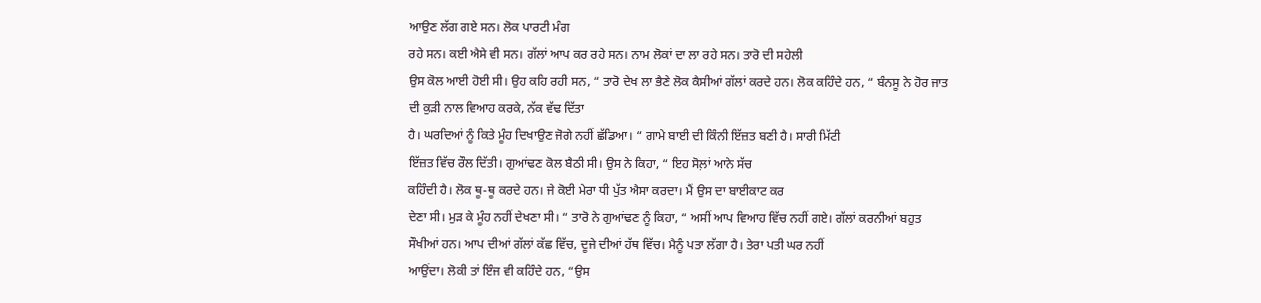ਆਉਣ ਲੱਗ ਗਏ ਸਨ। ਲੋਕ ਪਾਰਟੀ ਮੰਗ
ਰਹੇ ਸਨ। ਕਈ ਐਸੇ ਵੀ ਸਨ। ਗੱਲਾਂ ਆਪ ਕਰ ਰਹੇ ਸਨ। ਨਾਮ ਲੋਕਾਂ ਦਾ ਲਾ ਰਹੇ ਸਨ। ਤਾਰੋ ਦੀ ਸਹੇਲੀ
ਉਸ ਕੋਲ ਆਈ ਹੋਈ ਸੀ। ਉਹ ਕਹਿ ਰਹੀ ਸਨ, “ ਤਾਰੋ ਦੇਖ ਲਾ ਭੈਣੇ ਲੋਕ ਕੈਸੀਆਂ ਗੱਲਾਂ ਕਰਦੇ ਹਨ। ਲੋਕ ਕਹਿੰਦੇ ਹਨ, “ ਬੰਨਸੂ ਨੇ ਹੋਰ ਜਾਤ
ਦੀ ਕੁੜੀ ਨਾਲ ਵਿਆਹ ਕਰਕੇ, ਨੱਕ ਵੱਢ ਦਿੱਤਾ
ਹੈ। ਘਰਦਿਆਂ ਨੂੰ ਕਿਤੇ ਮੂੰਹ ਦਿਖਾਉਣ ਜੋਗੇ ਨਹੀਂ ਛੱਡਿਆ। “ ਗਾਮੇ ਬਾਈ ਦੀ ਕਿੰਨੀ ਇੱਜ਼ਤ ਬਣੀ ਹੈ। ਸਾਰੀ ਮਿੱਟੀ
ਇੱਜ਼ਤ ਵਿੱਚ ਰੌਲ ਦਿੱਤੀ। ਗੁਆਂਢਣ ਕੋਲ ਬੈਠੀ ਸੀ। ਉਸ ਨੇ ਕਿਹਾ, “ ਇਹ ਸੋਲ਼ਾਂ ਆਨੇ ਸੱਚ
ਕਹਿੰਦੀ ਹੈ। ਲੋਕ ਥੂ-ਥੂ ਕਰਦੇ ਹਨ। ਜੇ ਕੋਈ ਮੇਰਾ ਧੀ ਪੁੱਤ ਐਸਾ ਕਰਦਾ। ਮੈਂ ਉਸ ਦਾ ਬਾਈਕਾਟ ਕਰ
ਦੇਣਾ ਸੀ। ਮੁੜ ਕੇ ਮੂੰਹ ਨਹੀਂ ਦੇਖਣਾ ਸੀ। “ ਤਾਰੋ ਨੇ ਗੁਆਂਢਣ ਨੂੰ ਕਿਹਾ, “ ਅਸੀਂ ਆਪ ਵਿਆਹ ਵਿੱਚ ਨਹੀਂ ਗਏ। ਗੱਲਾਂ ਕਰਨੀਆਂ ਬਹੁਤ
ਸੌਖੀਆਂ ਹਨ। ਆਪ ਦੀਆਂ ਗੱਲਾਂ ਕੱਛ ਵਿੱਚ, ਦੂਜੇ ਦੀਆਂ ਹੱਥ ਵਿੱਚ। ਮੈਨੂੰ ਪਤਾ ਲੱਗਾ ਹੈ। ਤੇਰਾ ਪਤੀ ਘਰ ਨਹੀਂ
ਆਉਂਦਾ। ਲੋਕੀ ਤਾਂ ਇੰਜ ਵੀ ਕਹਿੰਦੇ ਹਨ, “ਉਸ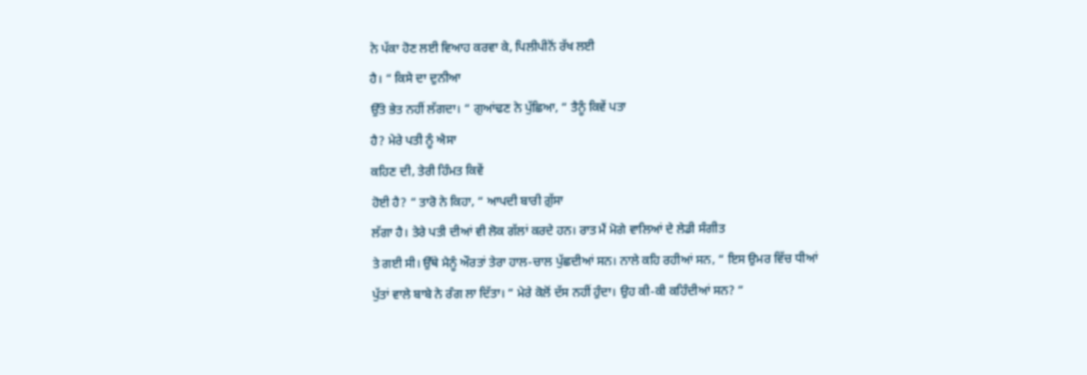ਨੇ ਪੱਕਾ ਹੋਣ ਲਈ ਵਿਆਹ ਕਰਵਾ ਕੇ, ਪਿਲੀਪੀਨੋਂ ਰੱਖ ਲਈ
ਹੈ। “ ਕਿਸੇ ਦਾ ਦੁਨੀਆ
ਉੱਤੇ ਭੇਤ ਨਹੀਂ ਲੱਗਦਾ। “ ਗੁਆਂਢਣ ਨੇ ਪੁੱਛਿਆ, “ ਤੈਨੂੰ ਕਿਵੇਂ ਪਤਾ
ਹੈ? ਮੇਰੇ ਪਤੀ ਨੂੰ ਐਸਾ
ਕਹਿਣ ਦੀ, ਤੇਰੀ ਹਿੰਮਤ ਕਿਵੇਂ
ਹੋਈ ਹੈ? “ ਤਾਰੋ ਨੇ ਕਿਹਾ, “ ਆਪਦੀ ਬਾਰੀ ਗ਼ੁੱਸਾ
ਲੱਗਾ ਹੈ। ਤੇਰੇ ਪਤੀ ਦੀਆਂ ਵੀ ਲੋਕ ਗੱਲਾਂ ਕਰਦੇ ਹਨ। ਰਾਤ ਮੈਂ ਮੋਗੇ ਵਾਲਿਆਂ ਦੇ ਲੇਡੀ ਸੰਗੀਤ
ਤੇ ਗਈ ਸੀ। ਉੱਥੇ ਮੈਨੂੰ ਔਰਤਾਂ ਤੇਰਾ ਹਾਲ-ਚਾਲ ਪੁੱਛਦੀਆਂ ਸਨ। ਨਾਲੇ ਕਹਿ ਰਹੀਆਂ ਸਨ, “ ਇਸ ਉਮਰ ਵਿੱਚ ਧੀਆਂ
ਪੁੱਤਾਂ ਵਾਲੇ ਬਾਬੇ ਨੇ ਰੰਗ ਲਾ ਦਿੱਤਾ। “ ਮੇਰੇ ਕੋਲੋਂ ਦੱਸ ਨਹੀਂ ਹੁੰਦਾ। ਉਹ ਕੀ-ਕੀ ਕਹਿੰਦੀਆਂ ਸਨ? “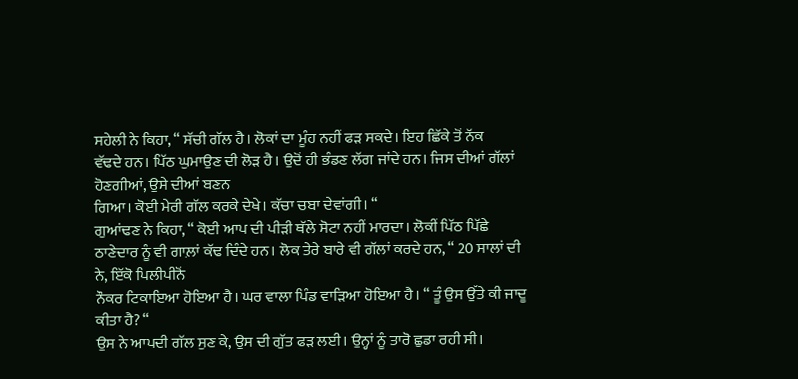ਸਹੇਲੀ ਨੇ ਕਿਹਾ, “ ਸੱਚੀ ਗੱਲ ਹੈ। ਲੋਕਾਂ ਦਾ ਮੂੰਹ ਨਹੀਂ ਫੜ ਸਕਦੇ। ਇਹ ਛਿੱਕੇ ਤੋਂ ਨੱਕ
ਵੱਢਦੇ ਹਨ। ਪਿੱਠ ਘੁਮਾਉਣ ਦੀ ਲੋੜ ਹੈ। ਉਦੋਂ ਹੀ ਭੰਡਣ ਲੱਗ ਜਾਂਦੇ ਹਨ। ਜਿਸ ਦੀਆਂ ਗੱਲਾਂ
ਹੋਣਗੀਆਂ, ਉਸੇ ਦੀਆਂ ਬਣਨ
ਗਿਆ। ਕੋਈ ਮੇਰੀ ਗੱਲ ਕਰਕੇ ਦੇਖੇ। ਕੱਚਾ ਚਬਾ ਦੇਵਾਂਗੀ। “
ਗੁਆਂਢਣ ਨੇ ਕਿਹਾ, “ ਕੋਈ ਆਪ ਦੀ ਪੀੜੀ ਥੱਲੇ ਸੋਟਾ ਨਹੀਂ ਮਾਰਦਾ। ਲੋਕੀਂ ਪਿੱਠ ਪਿੱਛੇ
ਠਾਣੇਦਾਰ ਨੂੰ ਵੀ ਗਾਲ਼ਾਂ ਕੱਢ ਦਿੰਦੇ ਹਨ। ਲੋਕ ਤੇਰੇ ਬਾਰੇ ਵੀ ਗੱਲਾਂ ਕਰਦੇ ਹਨ, “ 20 ਸਾਲਾਂ ਦੀ ਨੇ, ਇੱਕੋ ਪਿਲੀਪੀਨੋਂ
ਨੌਕਰ ਟਿਕਾਇਆ ਹੋਇਆ ਹੈ। ਘਰ ਵਾਲਾ ਪਿੰਡ ਵਾੜਿਆ ਹੋਇਆ ਹੈ। “ ਤੂੰ ਉਸ ਉੱਤੇ ਕੀ ਜਾਦੂ ਕੀਤਾ ਹੈ? “
ਉਸ ਨੇ ਆਪਦੀ ਗੱਲ ਸੁਣ ਕੇ, ਉਸ ਦੀ ਗੁੱਤ ਫੜ ਲਈ। ਉਨ੍ਹਾਂ ਨੂੰ ਤਾਰੋ ਛੁਡਾ ਰਹੀ ਸੀ।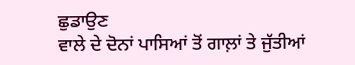ਛੁਡਾਉਣ
ਵਾਲੇ ਦੇ ਦੋਨਾਂ ਪਾਸਿਆਂ ਤੋਂ ਗਾਲ਼ਾਂ ਤੇ ਜੁੱਤੀਆਂ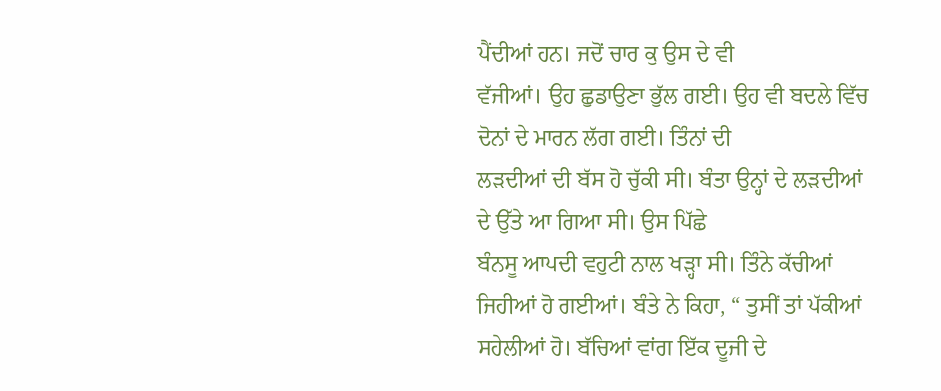ਪੈਂਦੀਆਂ ਹਨ। ਜਦੋਂ ਚਾਰ ਕੁ ਉਸ ਦੇ ਵੀ
ਵੱਜੀਆਂ। ਉਹ ਛੁਡਾਉਣਾ ਭੁੱਲ ਗਈ। ਉਹ ਵੀ ਬਦਲੇ ਵਿੱਚ ਦੋਨਾਂ ਦੇ ਮਾਰਨ ਲੱਗ ਗਈ। ਤਿੰਨਾਂ ਦੀ
ਲੜਦੀਆਂ ਦੀ ਬੱਸ ਹੋ ਚੁੱਕੀ ਸੀ। ਬੰਤਾ ਉਨ੍ਹਾਂ ਦੇ ਲੜਦੀਆਂ ਦੇ ਉੱਤੇ ਆ ਗਿਆ ਸੀ। ਉਸ ਪਿੱਛੇ
ਬੰਨਸੂ ਆਪਦੀ ਵਹੁਟੀ ਨਾਲ ਖੜ੍ਹਾ ਸੀ। ਤਿੰਨੇ ਕੱਚੀਆਂ ਜਿਹੀਆਂ ਹੋ ਗਈਆਂ। ਬੰਤੇ ਨੇ ਕਿਹਾ, “ ਤੁਸੀਂ ਤਾਂ ਪੱਕੀਆਂ
ਸਹੇਲੀਆਂ ਹੋ। ਬੱਚਿਆਂ ਵਾਂਗ ਇੱਕ ਦੂਜੀ ਦੇ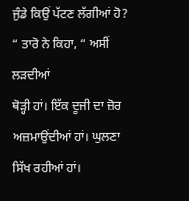ਜੁੰਡੇ ਕਿਉਂ ਪੱਟਣ ਲੱਗੀਆਂ ਹੋ? “ ਤਾਰੋ ਨੇ ਕਿਹਾ, “ ਅਸੀਂ ਲੜਦੀਆਂ
ਥੋੜ੍ਹੀ ਹਾਂ। ਇੱਕ ਦੂਜੀ ਦਾ ਜ਼ੋਰ ਅਜ਼ਮਾਉਂਦੀਆਂ ਹਾਂ। ਘੁਲਣਾ ਸਿੱਖ ਰਹੀਆਂ ਹਾਂ।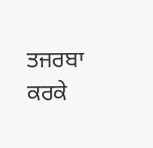ਤਜਰਬਾ ਕਰਕੇ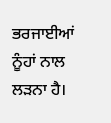ਭਰਜਾਈਆਂ ਨੂੰਹਾਂ ਨਾਲ ਲੜਨਾ ਹੈ।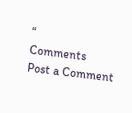“
Comments
Post a Comment